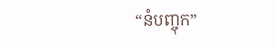“នំបញ្ចុក”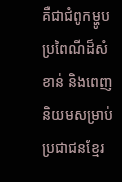គឺជាជំពូកម្ហូបប្រពៃណីដ៏សំខាន់ និងពេញនិយមសម្រាប់ប្រជាជនខ្មែរ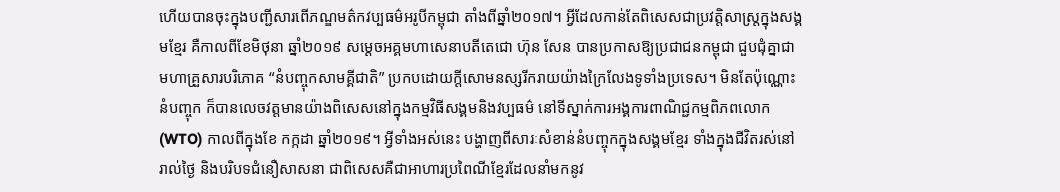ហើយបានចុះក្នុងបញ្ជីសារពើភណ្ឌមត៌កវប្បធម៌អរូបីកម្ពុជា តាំងពីឆ្នាំ២០១៧។ អ្វីដែលកាន់តែពិសេសជាប្រវត្តិសាស្រ្តក្នុងសង្គមខ្មែរ គឺកាលពីខែមិថុនា ឆ្នាំ២០១៩ សម្តេចអគ្គមហាសេនាបតីតេជោ ហ៊ុន សែន បានប្រកាសឱ្យប្រជាជនកម្ពុជា ជួបជុំគ្នាជាមហាគ្រួសារបរិភោគ “នំបញ្ចុកសាមគ្គីជាតិ” ប្រកបដោយក្ដីសោមនស្សរីករាយយ៉ាងក្រៃលែងទូទាំងប្រទេស។ មិនតែប៉ុណ្ណោះនំបញ្ចុក ក៏បានលេចវត្តមានយ៉ាងពិសេសនៅក្នុងកម្មវិធីសង្គមនិងវប្បធម៌ នៅទីស្នាក់ការអង្គការពាណិជ្ជកម្មពិភពលោក (WTO) កាលពីក្នុងខែ កក្កដា ឆ្នាំ២០១៩។ អ្វីទាំងអស់នេះ បង្ហាញពីសារៈសំខាន់នំបញ្ចុកក្នុងសង្គមខ្មែរ ទាំងក្នុងជីវិតរស់នៅរាល់ថ្ងៃ និងបរិបទជំនឿសាសនា ជាពិសេសគឺជាអាហារប្រពៃណីខ្មែរដែលនាំមកនូវ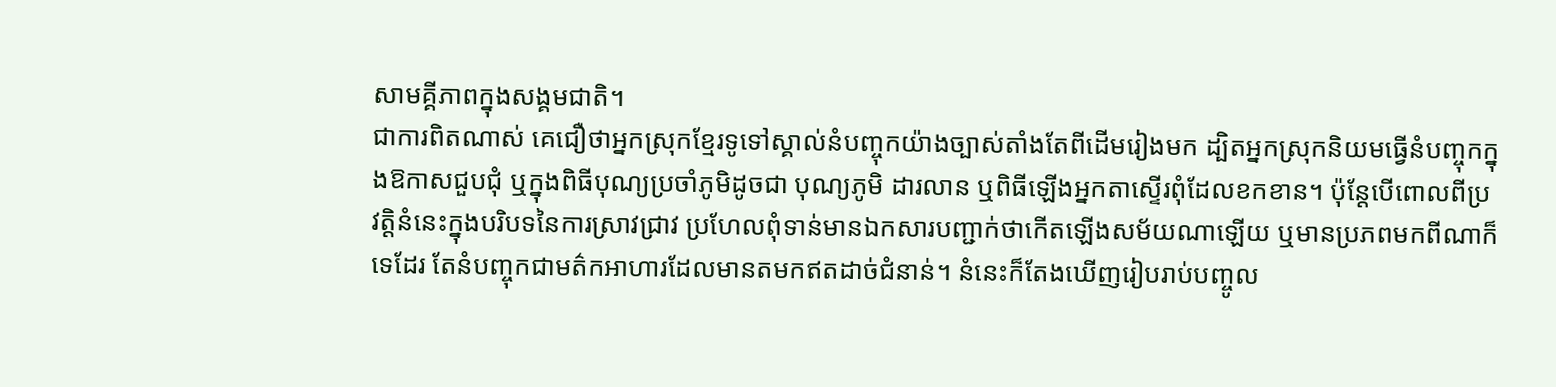សាមគ្គីភាពក្នុងសង្គមជាតិ។
ជាការពិតណាស់ គេជឿថាអ្នកស្រុកខ្មែរទូទៅស្គាល់នំបញ្ចុកយ៉ាងច្បាស់តាំងតែពីដើមរៀងមក ដ្បិតអ្នកស្រុកនិយមធ្វើនំបញ្ចុកក្នុងឱកាសជួបជុំ ឬក្នុងពិធីបុណ្យប្រចាំភូមិដូចជា បុណ្យភូមិ ដារលាន ឬពិធីឡើងអ្នកតាស្ទើរពុំដែលខកខាន។ ប៉ុន្តែបើពោលពីប្រវត្តិនំនេះក្នុងបរិបទនៃការស្រាវជ្រាវ ប្រហែលពុំទាន់មានឯកសារបញ្ជាក់ថាកើតឡើងសម័យណាឡើយ ឬមានប្រភពមកពីណាក៏ទេដែរ តែនំបញ្ចុកជាមត៌កអាហារដែលមានតមកឥតដាច់ជំនាន់។ នំនេះក៏តែងឃើញរៀបរាប់បញ្ចូល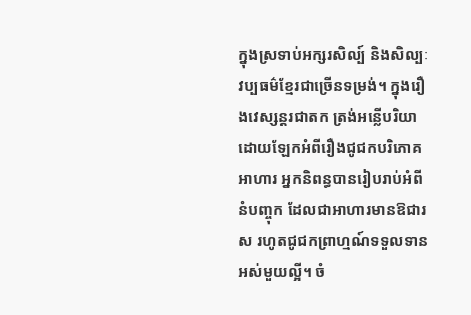ក្នុងស្រទាប់អក្សរសិល្ប៍ និងសិល្បៈវប្បធម៌ខ្មែរជាច្រើនទម្រង់។ ក្នុងរឿងវេស្សន្តរជាតក ត្រង់អន្លើបរិយាដោយឡែកអំពីរឿងជូជកបរិភោគអាហារ អ្នកនិពន្ធបានរៀបរាប់អំពីនំបញ្ចុក ដែលជាអាហារមានឱជារស រហូតជូជកព្រាហ្មណ៍ទទួលទានអស់មួយល្អី។ ចំ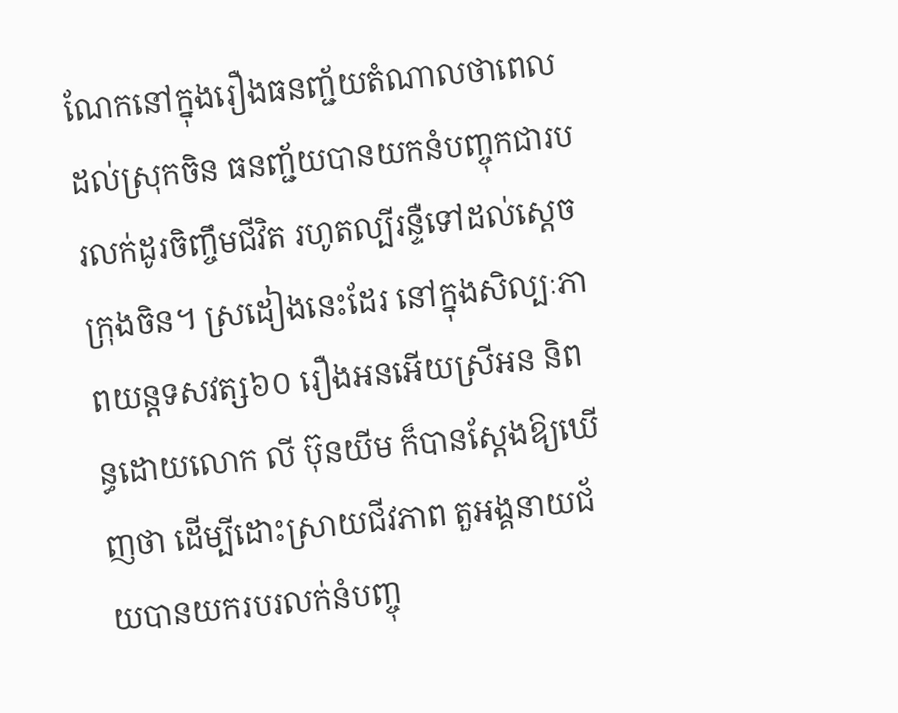ណែកនៅក្នុងរឿងធនញ្ជ័យតំណាលថាពេលដល់ស្រុកចិន ធនញ្ជ័យបានយកនំបញ្ចុកជារបរលក់ដូរចិញ្ចឹមជីវិត រហូតល្បីរន្ទឺទៅដល់ស្តេចក្រុងចិន។ ស្រដៀងនេះដែរ នៅក្នុងសិល្បៈភាពយន្តទសវត្ស៦០ រឿងអនអើយស្រីអន និពន្ធដោយលោក លី ប៊ុនយីម ក៏បានស្តែងឱ្យឃើញថា ដើម្បីដោះស្រាយជីវភាព តួអង្គនាយជ័យបានយករបរលក់នំបញ្ចុ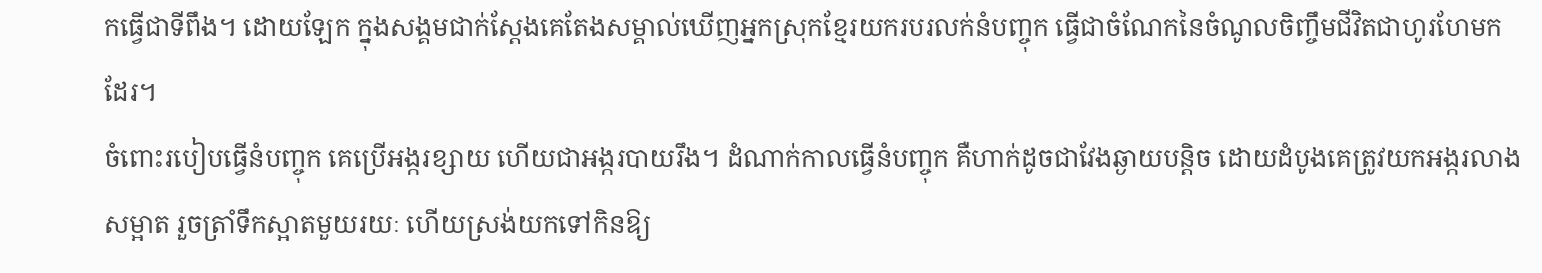កធ្វើជាទីពឹង។ ដោយឡែក ក្នុងសង្គមជាក់ស្តែងគេតែងសម្គាល់ឃើញអ្នកស្រុកខ្មែរយករបរលក់នំបញ្ចុក ធ្វើជាចំណែកនៃចំណូលចិញ្ចឹមជីវិតជាហូរហែមកដែរ។
ចំពោះរបៀបធ្វើនំបញ្ចុក គេប្រើអង្ករខ្សាយ ហើយជាអង្ករបាយរឹង។ ដំណាក់កាលធ្វើនំបញ្ចុក គឺហាក់ដូចជាវែងឆ្ងាយបន្តិច ដោយដំបូងគេត្រូវយកអង្ករលាងសម្អាត រួចត្រាំទឹកស្អាតមួយរយៈ ហើយស្រង់យកទៅកិនឱ្យ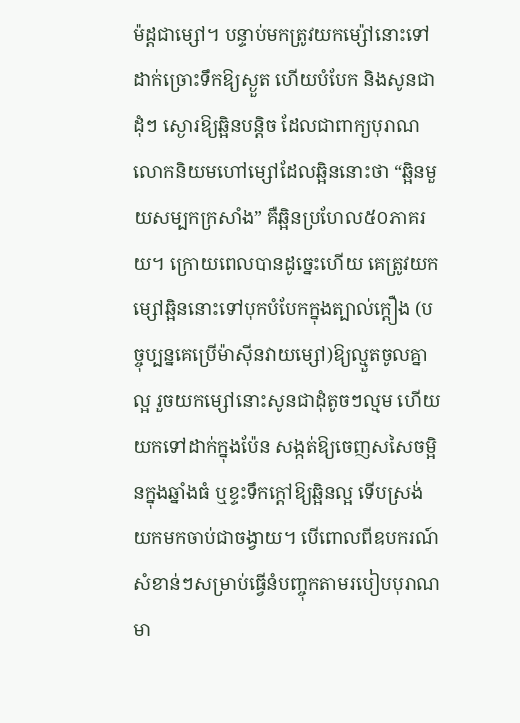ម៉ដ្តជាម្សៅ។ បន្ទាប់មកត្រូវយកម្ស៉ៅនោះទៅដាក់ច្រោះទឹកឱ្យស្ងួត ហើយបំបែក និងសូនជាដុំៗ ស្ងោរឱ្យឆ្អិនបន្តិច ដែលជាពាក្យបុរាណលោកនិយមហៅម្សៅដែលឆ្អិននោះថា “ឆ្អិនមួយសម្បកក្រសាំង” គឺឆ្អិនប្រហែល៥០ភាគរយ។ ក្រោយពេលបានដូច្នេះហើយ គេត្រូវយកម្សៅឆ្អិននោះទៅបុកបំបែកក្នុងត្បាល់ក្តឿង (បច្ចុប្បន្នគេប្រើម៉ាស៊ីនវាយម្សៅ)ឱ្យល្មួតចូលគ្នាល្អ រួចយកម្សៅនោះសូនជាដុំតូចៗល្មម ហើយយកទៅដាក់ក្នុងប៉ែន សង្កត់ឱ្យចេញសសៃចម្អិនក្នុងឆ្នាំងធំ ឬខ្ទះទឹកក្តៅឱ្យឆ្អិនល្អ ទើបស្រង់យកមកចាប់ជាចង្វាយ។ បើពោលពីឧបករណ៍សំខាន់ៗសម្រាប់ធ្វើនំបញ្ចុកតាមរបៀបបុរាណមា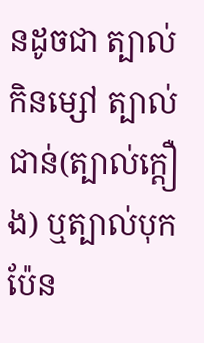នដូចជា ត្បាល់កិនម្សៅ ត្បាល់ជាន់(ត្បាល់ក្តឿង) ឬត្បាល់បុក ប៉ែន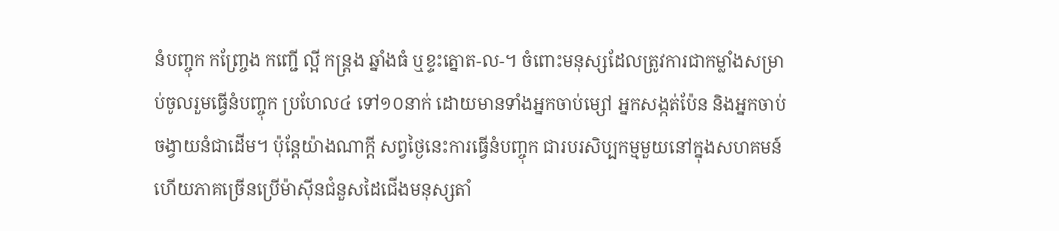នំបញ្ចុក កញ្ច្រែង កញ្ជើ ល្អី កន្រ្តង ឆ្នាំងធំ ឬខ្ទះត្នោត-ល-។ ចំពោះមនុស្សដែលត្រូវការជាកម្លាំងសម្រាប់ចូលរួមធ្វើនំបញ្ចុក ប្រហែល៤ ទៅ១០នាក់ ដោយមានទាំងអ្នកចាប់ម្សៅ អ្នកសង្កត់ប៉ែន និងអ្នកចាប់ចង្វាយនំជាដើម។ ប៉ុន្តែយ៉ាងណាក្តី សព្វថ្ងៃនេះការធ្វើនំបញ្ចុក ជារបរសិប្បកម្មមួយនៅក្នុងសហគមន៍ ហើយភាគច្រើនប្រើម៉ាស៊ីនជំនួសដៃជើងមនុស្សតាំ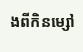ងពីកិនម្សៅ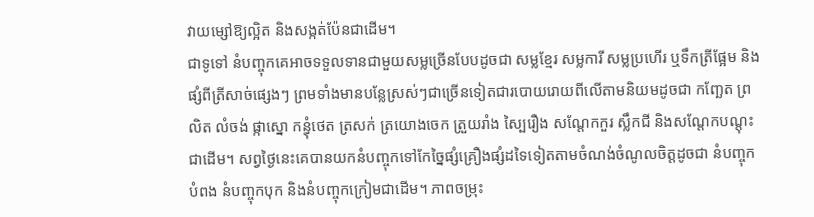វាយម្សៅឱ្យល្អិត និងសង្កត់ប៉ែនជាដើម។
ជាទូទៅ នំបញ្ចុកគេអាចទទួលទានជាមួយសម្លច្រើនបែបដូចជា សម្លខ្មែរ សម្លការី សម្លប្រហើរ ឬទឹកត្រីផ្អែម និងផ្សំពីត្រីសាច់ផ្សេងៗ ព្រមទាំងមានបន្លែស្រស់ៗជាច្រើនទៀតជារបោយរោយពីលើតាមនិយមដូចជា កញ្ឆែត ព្រលិត លំចង់ ផ្កាស្នោ កន្ធុំថេត ត្រសក់ ត្រយោងចេក ត្រួយរាំង ស្បៃរឿង សណ្តែកកួរ ស្លឹកជី និងសណ្តែកបណ្តុះជាដើម។ សព្វថ្ងៃនេះគេបានយកនំបញ្ចុកទៅកែច្នៃផ្សំគ្រឿងផ្សំដទៃទៀតតាមចំណង់ចំណូលចិត្តដូចជា នំបញ្ចុកបំពង នំបញ្ចុកបុក និងនំបញ្ចុកក្រៀមជាដើម។ ភាពចម្រុះ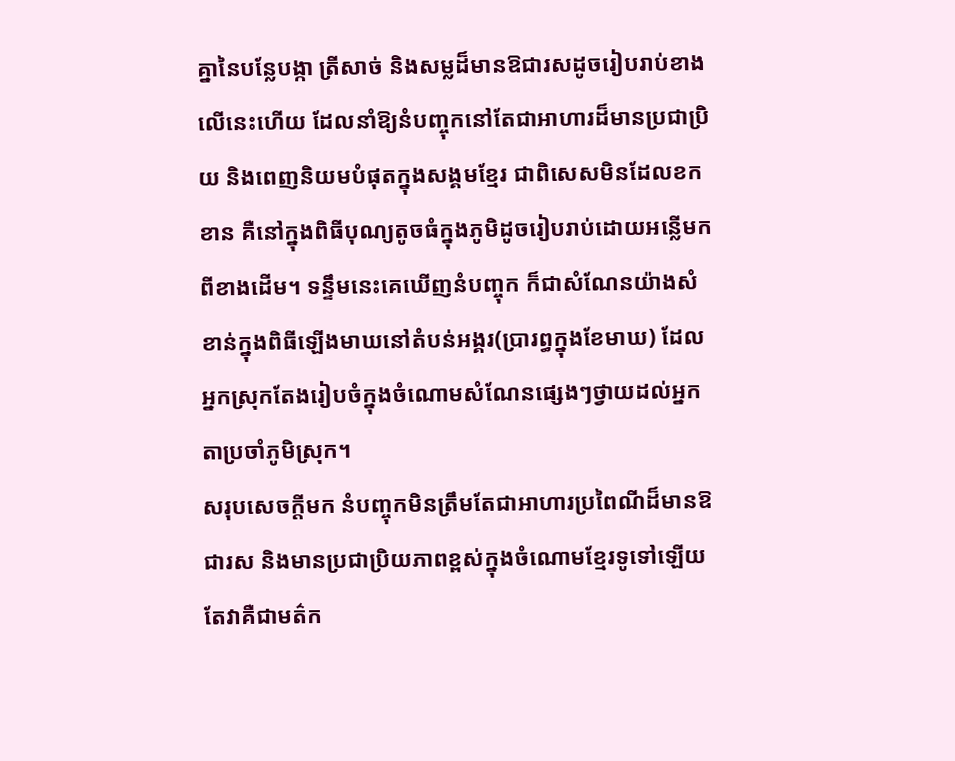គ្នានៃបន្លែបង្កា ត្រីសាច់ និងសម្លដ៏មានឱជារសដូចរៀបរាប់ខាងលើនេះហើយ ដែលនាំឱ្យនំបញ្ចុកនៅតែជាអាហារដ៏មានប្រជាប្រិយ និងពេញនិយមបំផុតក្នុងសង្គមខ្មែរ ជាពិសេសមិនដែលខកខាន គឺនៅក្នុងពិធីបុណ្យតូចធំក្នុងភូមិដូចរៀបរាប់ដោយអន្លើមកពីខាងដើម។ ទន្ទឹមនេះគេឃើញនំបញ្ចុក ក៏ជាសំណែនយ៉ាងសំខាន់ក្នុងពិធីឡើងមាឃនៅតំបន់អង្គរ(ប្រារព្ធក្នុងខែមាឃ) ដែលអ្នកស្រុកតែងរៀបចំក្នុងចំណោមសំណែនផ្សេងៗថ្វាយដល់អ្នកតាប្រចាំភូមិស្រុក។
សរុបសេចក្តីមក នំបញ្ចុកមិនត្រឹមតែជាអាហារប្រពៃណីដ៏មានឱជារស និងមានប្រជាប្រិយភាពខ្ពស់ក្នុងចំណោមខ្មែរទូទៅឡើយ តែវាគឺជាមត៌ក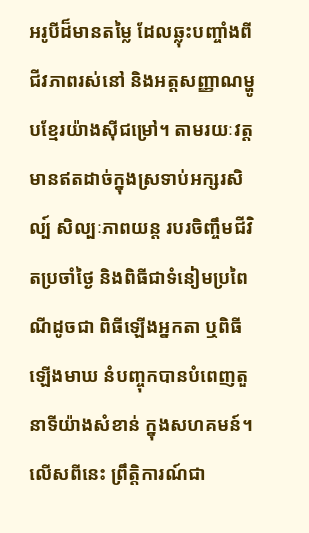អរូបីដ៏មានតម្លៃ ដែលឆ្លុះបញ្ចាំងពីជីវភាពរស់នៅ និងអត្តសញ្ញាណម្ហូបខ្មែរយ៉ាងស៊ីជម្រៅ។ តាមរយៈវត្តមានឥតដាច់ក្នុងស្រទាប់អក្សរសិល្ប៍ សិល្បៈភាពយន្ត របរចិញ្ចឹមជីវិតប្រចាំថ្ងៃ និងពិធីជាទំនៀមប្រពៃណីដូចជា ពិធីឡើងអ្នកតា ឬពិធីឡើងមាឃ នំបញ្ចុកបានបំពេញតួនាទីយ៉ាងសំខាន់ ក្នុងសហគមន៍។ លើសពីនេះ ព្រឹត្តិការណ៍ជា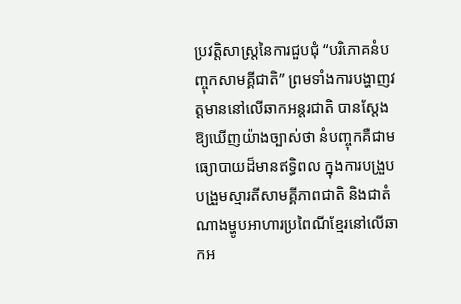ប្រវត្តិសាស្ត្រនៃការជួបជុំ “បរិភោគនំបញ្ចុកសាមគ្គីជាតិ” ព្រមទាំងការបង្ហាញវត្តមាននៅលើឆាកអន្តរជាតិ បានសែ្តងឱ្យឃើញយ៉ាងច្បាស់ថា នំបញ្ចុកគឺជាមធ្យោបាយដ៏មានឥទ្ធិពល ក្នុងការបង្រួបបង្រួមស្មារតីសាមគ្គីភាពជាតិ និងជាតំណាងម្ហូបអាហារប្រពៃណីខ្មែរនៅលើឆាកអ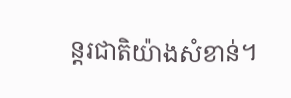ន្តរជាតិយ៉ាងសំខាន់។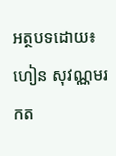អត្ថបទដោយ៖ ហៀន សុវណ្ណមរកត